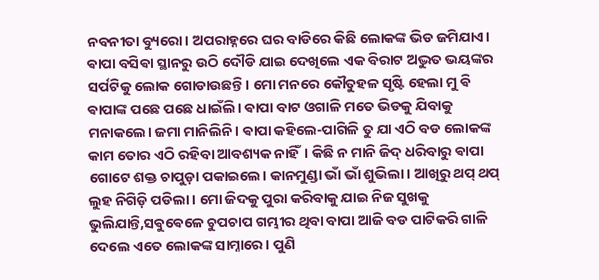ନବନୀତା ବ୍ୟୁରୋ। ଅପରାହ୍ନରେ ଘର ବାଡିରେ କିଛି ଲୋକଙ୍କ ଭିଡ ଜମିଯାଏ। ଵାପା ବସିଵା ସ୍ଥାନରୁ ଉଠି ଦୌଡି ଯାଇ ଦେଖିଲେ ଏକ ବିରାଟ ଅଦ୍ଭୁତ ଭୟଙ୍କର ସର୍ପଟିକୁ ଲୋକ ଗୋଡାଉଛନ୍ତି। ମୋ ମନରେ କୌତୁହଳ ସୃଷ୍ଟି ହେଲା ମୁ ଵି ଵାପାଙ୍କ ପଛେ ପଛେ ଧାଇଁଲି। ଵାପା ବାଟ ଓଗାଳି ମତେ ଭିଡକୁ ଯିବାକୁ ମନାକଲେ। ଜମା ମାନିଲିନି। ଵାପା କହିଲେ-ପାଗିଳି ତୁ ଯା ଏଠି ବଡ ଲୋକଙ୍କ କାମ ତୋର ଏଠି ରହିବା ଆବଶ୍ୟକ ନାହିଁ। କିଛି ନ ମାନି ଜିଦ୍ ଧରିବାରୁ ଵାପା ଗୋଟେ ଶକ୍ତ ଚାପୁଡ଼ା ପକାଇଲେ। କାନମୁଣ୍ଡା ଭାଁ ଭାଁ ଶୁଭିଲା। ଆଖିରୁ ଥପ୍ ଥପ୍ ଲୁହ ନିଗିଡ଼ି ପଡିଲା। ମୋ ଜିଦକୁ ପୁରା କରିବାକୁ ଯାଇ ନିଜ ସୁଖକୁ ଭୁଲିଯାନ୍ତି,ସଵୁଵେଳେ ଚୁପଚାପ ଗମ୍ଭୀର ଥିବା ବାପା ଆଜି ବଡ ପାଟିକରି ଗାଳି ଦେଲେ ଏତେ ଲୋକଙ୍କ ସାମ୍ନାରେ। ପୁଣି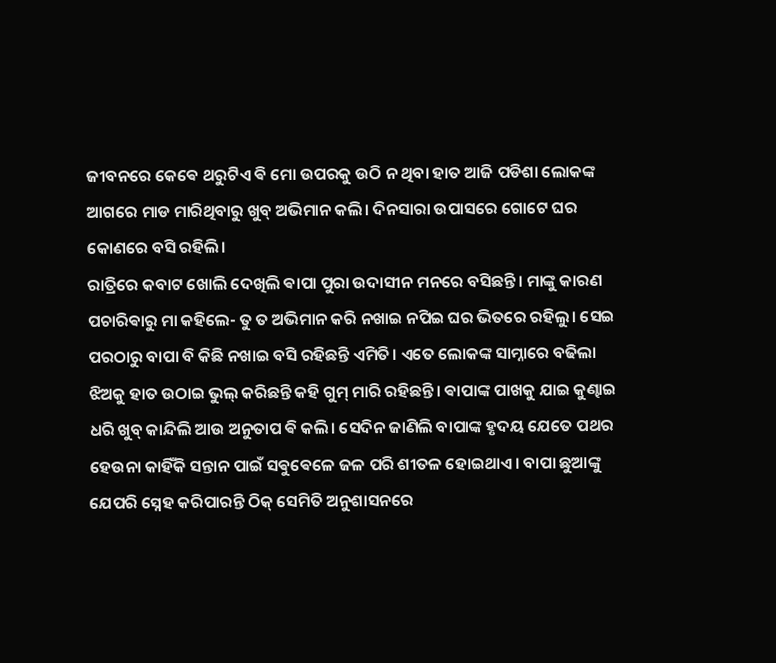ଜୀବନରେ କେଵେ ଥରୁଟିଏ ଵି ମୋ ଉପରକୁ ଉଠି ନ ଥିବା ହାତ ଆଜି ପଡିଶା ଲୋକଙ୍କ ଆଗରେ ମାଡ ମାରିଥିବାରୁ ଖୁବ୍ ଅଭିମାନ କଲି। ଦିନସାରା ଉପାସରେ ଗୋଟେ ଘର କୋଣରେ ବସି ରହିଲି।
ରାତ୍ରିରେ କବାଟ ଖୋଲି ଦେଖିଲି ଵାପା ପୁରା ଉଦାସୀନ ମନରେ ବସିଛନ୍ତି। ମାଙ୍କୁ କାରଣ ପଚାରିଵାରୁ ମା କହିଲେ- ତୁ ତ ଅଭିମାନ କରି ନଖାଇ ନପିଇ ଘର ଭିତରେ ରହିଲୁ। ସେଇ ପରଠାରୁ ବାପା ବି କିଛି ନଖାଇ ବସି ରହିଛନ୍ତି ଏମିତି। ଏତେ ଲୋକଙ୍କ ସାମ୍ନାରେ ବଢିଲା ଝିଅକୁ ହାତ ଉଠାଇ ଭୁଲ୍ କରିଛନ୍ତି କହି ଗୁମ୍ ମାରି ରହିଛନ୍ତି। ଵାପାଙ୍କ ପାଖକୁ ଯାଇ କୁଣ୍ଢାଇ ଧରି ଖୁବ୍ କାନ୍ଦିଲି ଆଉ ଅନୁତାପ ଵି କଲି। ସେଦିନ ଜାଣିଲି ବାପାଙ୍କ ହୃଦୟ ଯେତେ ପଥର ହେଉନା କାହିଁକି ସନ୍ତାନ ପାଇଁ ସଵୁଵେଳେ ଜଳ ପରି ଶୀତଳ ହୋଇଥାଏ। ବାପା ଛୁଆଙ୍କୁ ଯେପରି ସ୍ନେହ କରିପାରନ୍ତି ଠିକ୍ ସେମିତି ଅନୁଶାସନରେ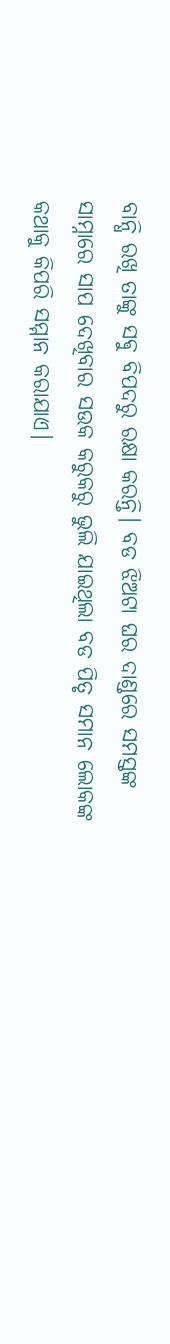ବାନ୍ଧି ରଖି ତାଙ୍କୁ ସଵୁ ବିପଦରୁ ରକ୍ଷା କରନ୍ତି। ବଡ ଝିଅଟା ଘର ଦାଣ୍ଡରେ ସମସ୍ତଙ୍କ ସାମ୍ନାରେ ସାପ ଦେଖିବାର ସଉକ କରୁକରୁ ଭୁଲି ଯାଇଥିଲା ବଡ ପିତୃ ସମାନ ଲୋକଙ୍କ କଥାକୁ କିପରି ସମ୍ମାନ କରାଯାଏ।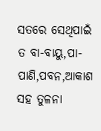ସତରେ ସେଥିପାଇଁ ତ ବା-ବାୟୁ,ପା-ପାଣି,ପବନ,ଆକାଶ ସହ ତୁଳନା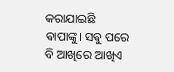କରାଯାଇଛି ଵାପାଙ୍କୁ। ସଵୁ ପରେ ବି ଆଖିରେ ଆଖିଏ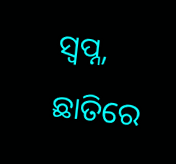ସ୍ଵପ୍ନ, ଛାତିରେ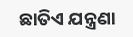ଛାତିଏ ଯନ୍ତ୍ରଣା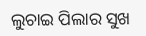ଲୁଚାଇ ପିଲାର ସୁଖ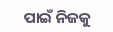ପାଇଁ ନିଜକୁ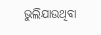ଭୁଲିଯାଉଥିବା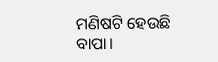ମଣିଷଟି ହେଉଛି ବାପା।